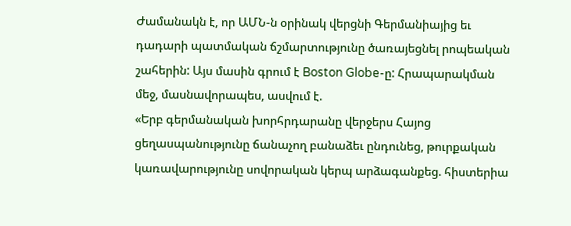Ժամանակն է, որ ԱՄՆ-ն օրինակ վերցնի Գերմանիայից եւ դադարի պատմական ճշմարտությունը ծառայեցնել րոպեական շահերին: Այս մասին գրում է Boston Globe-ը: Հրապարակման մեջ, մասնավորապես, ասվում է.
«Երբ գերմանական խորհրդարանը վերջերս Հայոց ցեղասպանությունը ճանաչող բանաձեւ ընդունեց, թուրքական կառավարությունը սովորական կերպ արձագանքեց. հիստերիա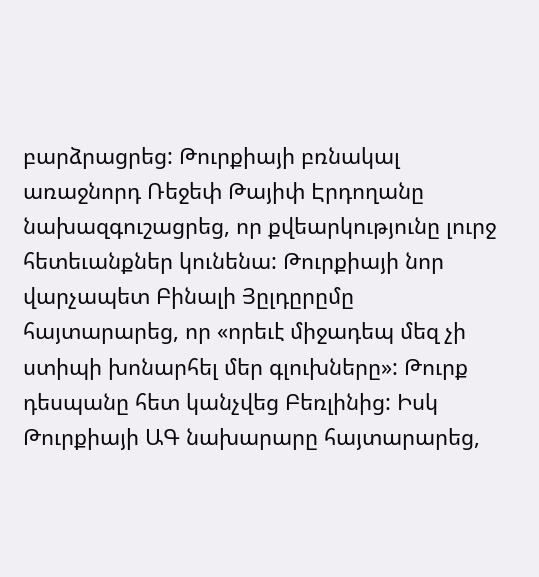բարձրացրեց: Թուրքիայի բռնակալ առաջնորդ Ռեջեփ Թայիփ Էրդողանը նախազգուշացրեց, որ քվեարկությունը լուրջ հետեւանքներ կունենա: Թուրքիայի նոր վարչապետ Բինալի Յըլդըրըմը հայտարարեց, որ «որեւէ միջադեպ մեզ չի ստիպի խոնարհել մեր գլուխները»: Թուրք դեսպանը հետ կանչվեց Բեռլինից: Իսկ Թուրքիայի ԱԳ նախարարը հայտարարեց,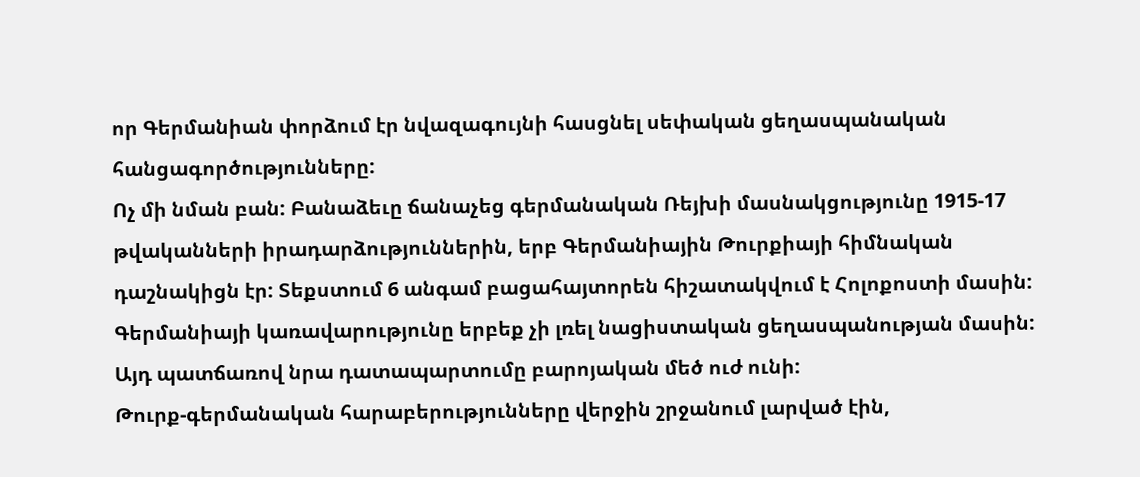որ Գերմանիան փորձում էր նվազագույնի հասցնել սեփական ցեղասպանական հանցագործությունները:
Ոչ մի նման բան: Բանաձեւը ճանաչեց գերմանական Ռեյխի մասնակցությունը 1915-17 թվականների իրադարձություններին, երբ Գերմանիային Թուրքիայի հիմնական դաշնակիցն էր: Տեքստում 6 անգամ բացահայտորեն հիշատակվում է Հոլոքոստի մասին: Գերմանիայի կառավարությունը երբեք չի լռել նացիստական ցեղասպանության մասին: Այդ պատճառով նրա դատապարտումը բարոյական մեծ ուժ ունի:
Թուրք-գերմանական հարաբերությունները վերջին շրջանում լարված էին,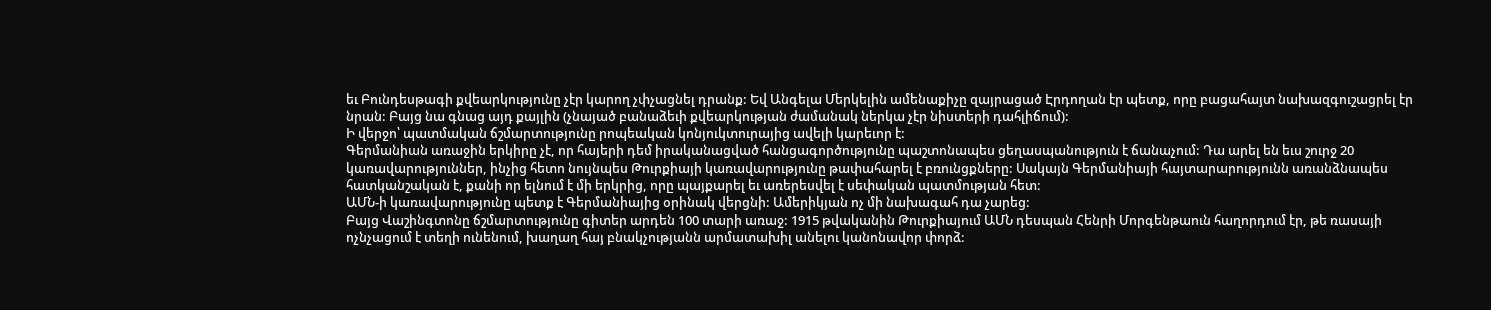եւ Բունդեսթագի քվեարկությունը չէր կարող չփչացնել դրանք: Եվ Անգելա Մերկելին ամենաքիչը զայրացած Էրդողան էր պետք, որը բացահայտ նախազգուշացրել էր նրան: Բայց նա գնաց այդ քայլին (չնայած բանաձեւի քվեարկության ժամանակ ներկա չէր նիստերի դահլիճում):
Ի վերջո՝ պատմական ճշմարտությունը րոպեական կոնյուկտուրայից ավելի կարեւոր է:
Գերմանիան առաջին երկիրը չէ, որ հայերի դեմ իրականացված հանցագործությունը պաշտոնապես ցեղասպանություն է ճանաչում: Դա արել են եւս շուրջ 20 կառավարություններ, ինչից հետո նույնպես Թուրքիայի կառավարությունը թափահարել է բռունցքները: Սակայն Գերմանիայի հայտարարությունն առանձնապես հատկանշական է, քանի որ ելնում է մի երկրից, որը պայքարել եւ առերեսվել է սեփական պատմության հետ:
ԱՄՆ-ի կառավարությունը պետք է Գերմանիայից օրինակ վերցնի: Ամերիկյան ոչ մի նախագահ դա չարեց:
Բայց Վաշինգտոնը ճշմարտությունը գիտեր արդեն 100 տարի առաջ: 1915 թվականին Թուրքիայում ԱՄՆ դեսպան Հենրի Մորգենթաուն հաղորդում էր, թե ռասայի ոչնչացում է տեղի ունենում, խաղաղ հայ բնակչությանն արմատախիլ անելու կանոնավոր փորձ: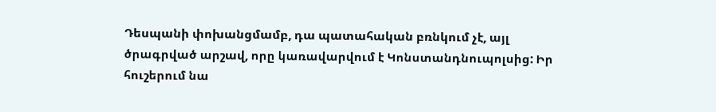Դեսպանի փոխանցմամբ, դա պատահական բռնկում չէ, այլ ծրագրված արշավ, որը կառավարվում է Կոնստանդնուպոլսից: Իր հուշերում նա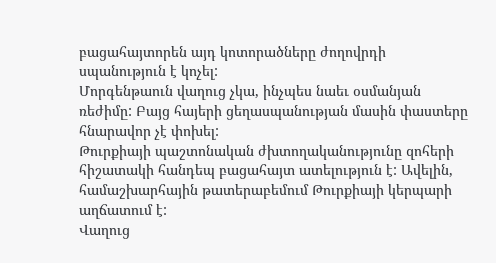բացահայտորեն այդ կոտորածները ժողովրդի սպանություն է կոչել:
Մորգենթաուն վաղուց չկա, ինչպես նաեւ օսմանյան ռեժիմը: Բայց հայերի ցեղասպանության մասին փաստերը հնարավոր չէ փոխել:
Թուրքիայի պաշտոնական ժխտողականությունը զոհերի հիշատակի հանդեպ բացահայտ ատելություն է: Ավելին, համաշխարհային թատերաբեմում Թուրքիայի կերպարի աղճատում է:
Վաղուց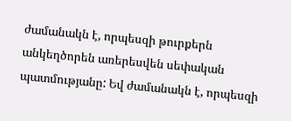ժամանակն է, որպեսզի թուրքերն անկեղծորեն առերեսվեն սեփական պատմությանը: Եվ ժամանակն է, որպեսզի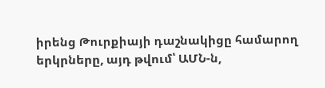իրենց Թուրքիայի դաշնակիցը համարող երկրները, այդ թվում՝ ԱՄՆ-ն,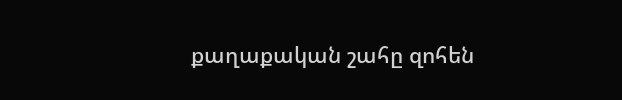քաղաքական շահը զոհեն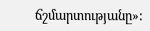ճշմարտությանը»: